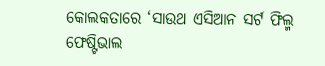କୋଲକତାରେ ‘ସାଉଥ ଏସିଆନ ସର୍ଟ ଫିଲ୍ମ ଫେଷ୍ଟିଭାଲ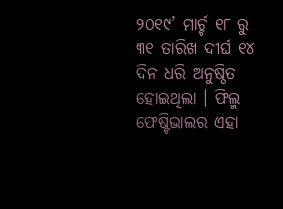୨୦୧୯’ ମାର୍ଚ୍ଚ ୧୮ ରୁ ୩୧ ତାରିଖ ଦୀର୍ଘ ୧୪ ଦିନ ଧରି ଅନୁଷ୍ଠିତ ହୋଇଥିଲା । ଫିଲ୍ମ ଫେଷ୍ଟିଭାଲର ଏହା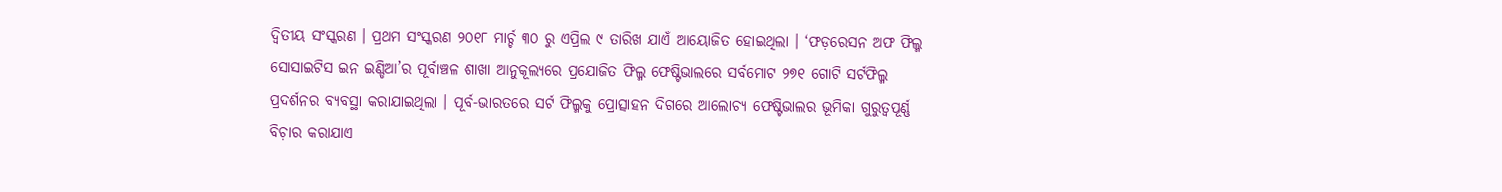ଦ୍ୱିତୀୟ ସଂସ୍କରଣ । ପ୍ରଥମ ସଂସ୍କରଣ ୨୦୧୮ ମାର୍ଚ୍ଚ ୩୦ ରୁ ଏପ୍ରିଲ ୯ ତାରିଖ ଯାଏଁ ଆୟୋଜିତ ହୋଇଥିଲା । ‘ଫଡ଼ରେସନ ଅଫ ଫିଲ୍ମ ସୋସାଇଟିସ ଇନ ଇଣ୍ଡିଆ’ର ପୂର୍ବାଞ୍ଚଳ ଶାଖା ଆନୁକୂଲ୍ୟରେ ପ୍ରଯୋଜିତ ଫିଲ୍ମ ଫେଷ୍ଟିଭାଲରେ ସର୍ବମୋଟ ୨୭୧ ଗୋଟି ସର୍ଟଫିଲ୍ମ ପ୍ରଦର୍ଶନର ବ୍ୟବସ୍ଥା କରାଯାଇଥିଲା । ପୂର୍ବ-ଭାରତରେ ସର୍ଟ ଫିଲ୍ମକୁ ପ୍ରୋତ୍ସାହନ ଦିଗରେ ଆଲୋଚ୍ୟ ଫେଷ୍ଟିଭାଲର ଭୂମିକା ଗୁରୁତ୍ୱପୂର୍ଣ୍ଣ ବିଚ଼ାର କରାଯାଏ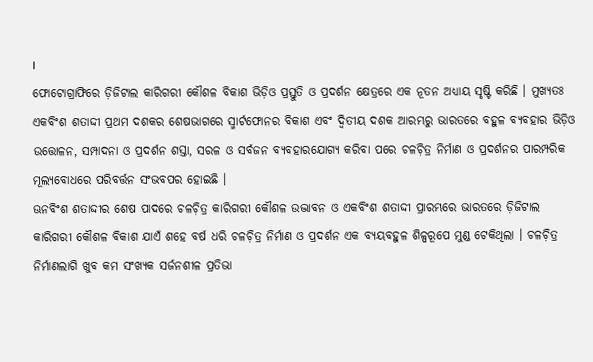।
ଫୋଟୋଗ୍ରାଫିରେ ଡ଼ିଜିଟାଲ କାରିଗରୀ କୌଶଳ ବିକାଶ ଭିଡ଼ିଓ ପ୍ରସ୍ତୁତି ଓ ପ୍ରଦର୍ଶନ କ୍ଷେତ୍ରରେ ଏକ ନୂତନ ଅଧ୍ୟାୟ ସୃଷ୍ଟି କରିଛି । ମୁଖ୍ୟତଃ ଏକବିଂଶ ଶତାଦ୍ଦୀ ପ୍ରଥମ ଦଶକର ଶେଷଭାଗରେ ସ୍ମାର୍ଟଫୋନର ବିକାଶ ଏବଂ ଦ୍ୱିତୀୟ ଦଶକ ଆରମ୍ଭରୁ ଭାରତରେ ବହୁଳ ବ୍ୟବହାର ଭିଡ଼ିଓ ଉତ୍ତୋଳନ, ସମ୍ପାଦନା ଓ ପ୍ରଦର୍ଶନ ଶସ୍ତା, ସରଳ ଓ ସର୍ବଜନ ବ୍ୟବହାରଯୋଗ୍ୟ କରିବା ପରେ ଚଳଚ଼ିତ୍ର ନିର୍ମାଣ ଓ ପ୍ରଦର୍ଶନର ପାରମ୍ପରିକ ମୂଲ୍ୟବୋଧରେ ପରିବର୍ତ୍ତନ ସଂଭବପର ହୋଇଛି ।
ଊନବିଂଶ ଶତାଦ୍ଦୀର ଶେଷ ପାଦରେ ଚଳଚ଼ିତ୍ର କାରିଗରୀ କୌଶଳ ଉଦ୍ଭାବନ ଓ ଏକବିଂଶ ଶତାଦ୍ଦୀ ପ୍ରାରମ୍ଭରେ ଭାରତରେ ଡ଼ିଜିଟାଲ କାରିଗରୀ କୌଶଳ ବିକାଶ ଯାଏଁ ଶହେ ବର୍ଷ ଧରି ଚଳଚ଼ିତ୍ର ନିର୍ମାଣ ଓ ପ୍ରଦର୍ଶନ ଏକ ବ୍ୟୟବହୁଳ ଶିଳ୍ପରୂପେ ମୁଣ୍ଡ ଟେକିଥିଲା । ଚଳଚ଼ିତ୍ର ନିର୍ମାଣଲାଗି ଖୁବ କମ ସଂଖ୍ୟକ ସର୍ଜନଶୀଳ ପ୍ରତିଭା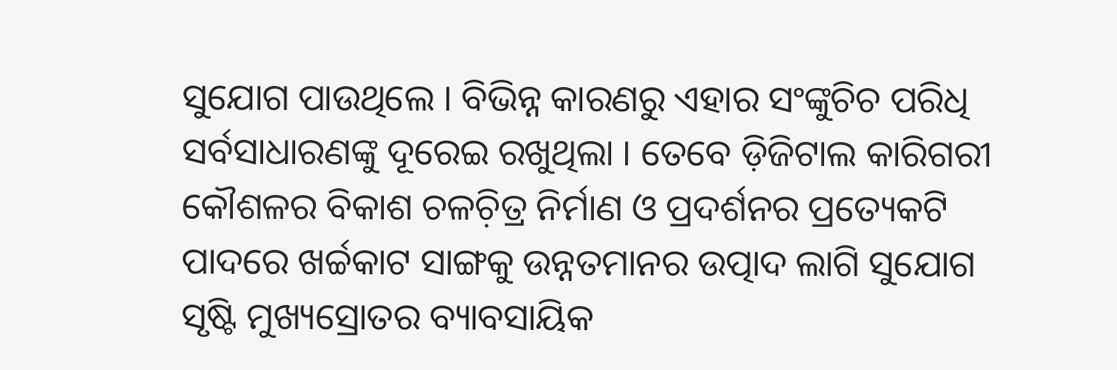ସୁଯୋଗ ପାଉଥିଲେ । ବିଭିନ୍ନ କାରଣରୁ ଏହାର ସଂଙ୍କୁଚିଚ ପରିଧି ସର୍ବସାଧାରଣଙ୍କୁ ଦୂରେଇ ରଖୁଥିଲା । ତେବେ ଡ଼ିଜିଟାଲ କାରିଗରୀ କୌଶଳର ବିକାଶ ଚଳଚ଼ିତ୍ର ନିର୍ମାଣ ଓ ପ୍ରଦର୍ଶନର ପ୍ରତ୍ୟେକଟି ପାଦରେ ଖର୍ଚ୍ଚକାଟ ସାଙ୍ଗକୁ ଉନ୍ନତମାନର ଉତ୍ପାଦ ଲାଗି ସୁଯୋଗ ସୃଷ୍ଟି ମୁଖ୍ୟସ୍ରୋତର ବ୍ୟାବସାୟିକ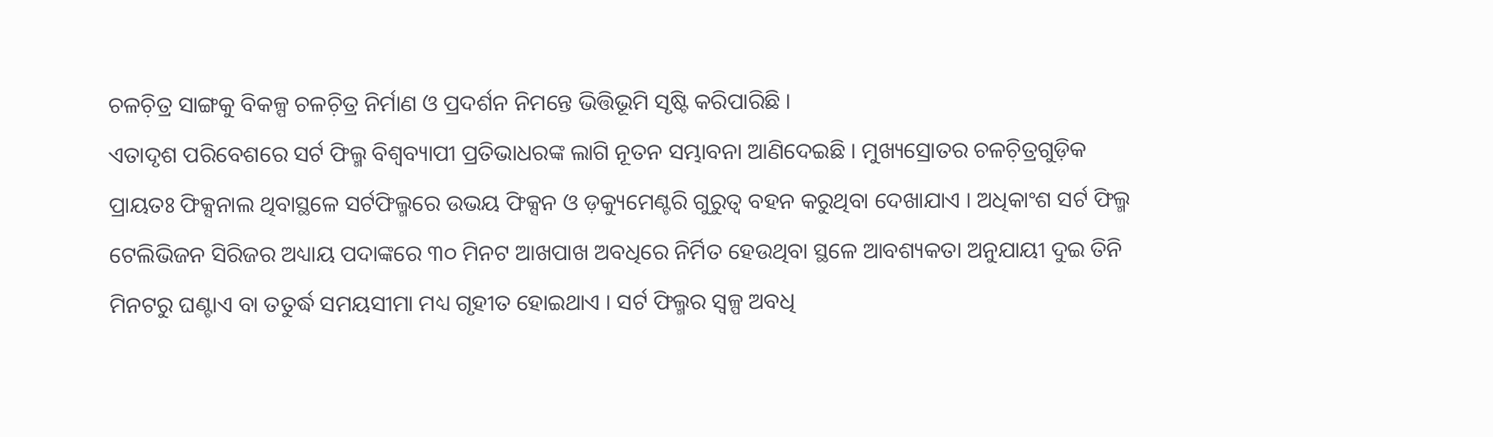ଚଳଚ଼ିତ୍ର ସାଙ୍ଗକୁ ବିକଳ୍ପ ଚଳଚ଼ିତ୍ର ନିର୍ମାଣ ଓ ପ୍ରଦର୍ଶନ ନିମନ୍ତେ ଭିତ୍ତିଭୂମି ସୃଷ୍ଟି କରିପାରିଛି ।
ଏତାଦୃଶ ପରିବେଶରେ ସର୍ଟ ଫିଲ୍ମ ବିଶ୍ୱବ୍ୟାପୀ ପ୍ରତିଭାଧରଙ୍କ ଲାଗି ନୂତନ ସମ୍ଭାବନା ଆଣିଦେଇଛି । ମୁଖ୍ୟସ୍ରୋତର ଚଳଚ଼ିତ୍ରଗୁଡ଼ିକ ପ୍ରାୟତଃ ଫିକ୍ସନାଲ ଥିବାସ୍ଥଳେ ସର୍ଟଫିଲ୍ମରେ ଉଭୟ ଫିକ୍ସନ ଓ ଡ଼କ୍ୟୁମେଣ୍ଟରି ଗୁରୁତ୍ୱ ବହନ କରୁଥିବା ଦେଖାଯାଏ । ଅଧିକାଂଶ ସର୍ଟ ଫିଲ୍ମ ଟେଲିଭିଜନ ସିରିଜର ଅଧ୍ୟାୟ ପଦାଙ୍କରେ ୩୦ ମିନଟ ଆଖପାଖ ଅବଧିରେ ନିର୍ମିତ ହେଉଥିବା ସ୍ଥଳେ ଆବଶ୍ୟକତା ଅନୁଯାୟୀ ଦୁଇ ତିନି ମିନଟରୁ ଘଣ୍ଟାଏ ବା ତତୁର୍ଦ୍ଧ ସମୟସୀମା ମଧ୍ୟ ଗୃହୀତ ହୋଇଥାଏ । ସର୍ଟ ଫିଲ୍ମର ସ୍ୱଳ୍ପ ଅବଧି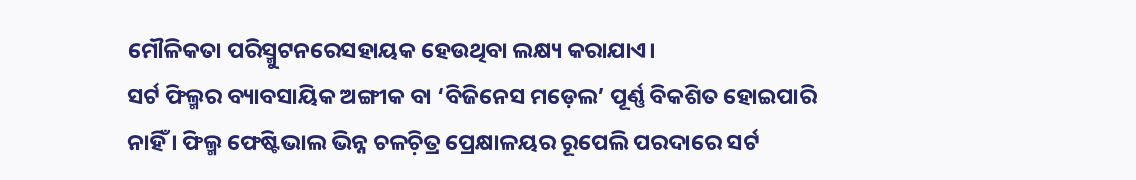ମୌଳିକତା ପରିସ୍ମୁଟନରେସହାୟକ ହେଉଥିବା ଲକ୍ଷ୍ୟ କରାଯାଏ।
ସର୍ଟ ଫିଲ୍ମର ବ୍ୟାବସାୟିକ ଅଙ୍ଗୀକ ବା ‘ବିଜିନେସ ମଡ଼େଲ’ ପୂର୍ଣ୍ଣ ବିକଶିତ ହୋଇପାରି ନାହିଁ । ଫିଲ୍ମ ଫେଷ୍ଟିଭାଲ ଭିନ୍ନ ଚଳଚ଼ିତ୍ର ପ୍ରେକ୍ଷାଳୟର ରୂପେଲି ପରଦାରେ ସର୍ଟ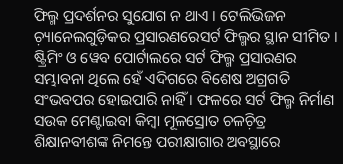ଫିଲ୍ମ ପ୍ରଦର୍ଶନର ସୁଯୋଗ ନ ଥାଏ । ଟେଲିଭିଜନ ଚ଼୍ୟାନେଲଗୁଡ଼ିକର ପ୍ରସାରଣରେସର୍ଟ ଫିଲ୍ମର ସ୍ଥାନ ସୀମିତ । ଷ୍ଟ୍ରିମିଂ ଓ ୱେବ ପୋର୍ଟାଲରେ ସର୍ଟ ଫିଲ୍ମ ପ୍ରସାରଣର ସମ୍ଭାବନା ଥିଲେ ହେଁ ଏଦିଗରେ ବିଶେଷ ଅଗ୍ରଗତି ସଂଭବପର ହୋଇପାରି ନାହିଁ । ଫଳରେ ସର୍ଟ ଫିଲ୍ମ ନିର୍ମାଣ ସଉକ ମେଣ୍ଟାଇବା କିମ୍ୱା ମୂଳସ୍ରୋତ ଚଳଚ଼ିତ୍ର ଶିକ୍ଷାନବୀଶଙ୍କ ନିମନ୍ତେ ପରୀକ୍ଷାଗାର ଅବସ୍ଥାରେ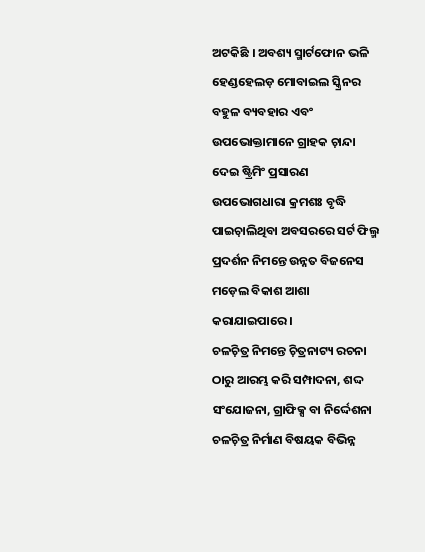ଅଟକିଛି । ଅବଶ୍ୟ ସ୍ମାର୍ଟଫୋନ ଭଳି ହେଣ୍ଡହେଲଡ଼ ମୋବାଇଲ ସ୍କ୍ରିନର ବହୁଳ ବ୍ୟବହାର ଏବଂ ଉପଭୋକ୍ତାମାନେ ଗ୍ରାହକ ଚ଼ାନ୍ଦା ଦେଇ ଷ୍ଟ୍ରିମିଂ ପ୍ରସାରଣ ଉପଭୋଗଧାରା କ୍ରମଶଃ ବୃଦ୍ଧି ପାଇଚ଼ାଲିଥିବା ଅବସରରେ ସର୍ଟ ଫିଲ୍ମ ପ୍ରଦର୍ଶନ ନିମନ୍ତେ ଉନ୍ନତ ବିଜନେସ ମଡ଼େଲ ବିକାଶ ଆଶା କରାଯାଇପାରେ ।
ଚଳଚ଼ିତ୍ର ନିମନ୍ତେ ଚ଼ିତ୍ରନାଟ୍ୟ ରଚନା ଠାରୁ ଆରମ୍ଭ କରି ସମ୍ପାଦନା, ଶଦ୍ଦ ସଂଯୋଜନା, ଗ୍ରାଫିକ୍ସ ବା ନିର୍ଦ୍ଦେଶନା ଚଳଚ଼ିତ୍ର ନିର୍ମାଣ ବିଷୟକ ବିଭିନ୍ନ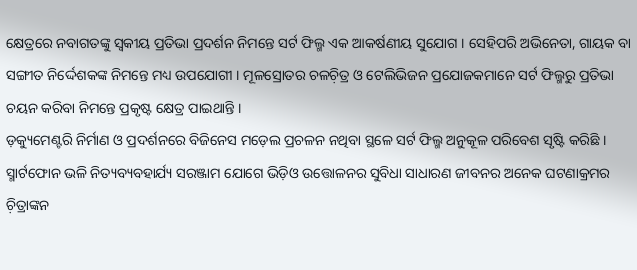କ୍ଷେତ୍ରରେ ନବାଗତଙ୍କୁ ସ୍ୱକୀୟ ପ୍ରତିଭା ପ୍ରଦର୍ଶନ ନିମନ୍ତେ ସର୍ଟ ଫିଲ୍ମ ଏକ ଆକର୍ଷଣୀୟ ସୁଯୋଗ । ସେହିପରି ଅଭିନେତା, ଗାୟକ ବା ସଙ୍ଗୀତ ନିର୍ଦ୍ଦେଶକଙ୍କ ନିମନ୍ତେ ମଧ୍ୟ ଉପଯୋଗୀ । ମୂଳସ୍ରୋତର ଚଳଚ଼ିତ୍ର ଓ ଟେଲିଭିଜନ ପ୍ରଯୋଜକମାନେ ସର୍ଟ ଫିଲ୍ମରୁ ପ୍ରତିଭା ଚୟନ କରିବା ନିମନ୍ତେ ପ୍ରକୃଷ୍ଟ କ୍ଷେତ୍ର ପାଇଥାନ୍ତି ।
ଡ଼କ୍ୟୁମେଣ୍ଟରି ନିର୍ମାଣ ଓ ପ୍ରଦର୍ଶନରେ ବିଜିନେସ ମଡ଼େଲ ପ୍ରଚଳନ ନଥିବା ସ୍ଥଳେ ସର୍ଟ ଫିଲ୍ମ ଅନୁକୂଳ ପରିବେଶ ସୃଷ୍ଟି କରିଛି । ସ୍ମାର୍ଟଫୋନ ଭଳି ନିତ୍ୟବ୍ୟବହାର୍ଯ୍ୟ ସରଞ୍ଜାମ ଯୋଗେ ଭିଡ଼ିଓ ଉତ୍ତୋଳନର ସୁବିଧା ସାଧାରଣ ଜୀବନର ଅନେକ ଘଟଣାକ୍ରମର ଚ଼ିତ୍ରାଙ୍କନ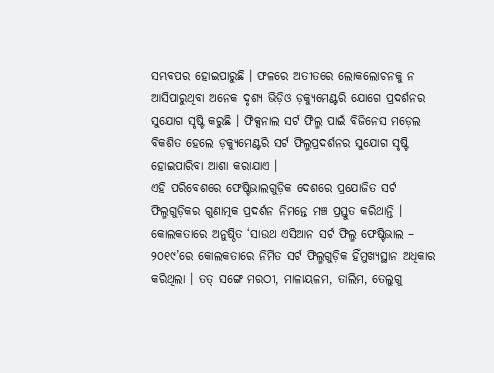ସମ୍ଭବପର ହୋଇପାରୁଛି । ଫଳରେ ଅତୀତରେ ଲୋକଲୋଚନକୁ ନ ଆସିପାରୁଥିବା ଅନେକ ଦୃଶ୍ୟ ଭିଡ଼ିଓ ଡ଼କ୍ୟୁମେଣ୍ଟରି ଯୋଗେ ପ୍ରଦର୍ଶନର ସୁଯୋଗ ସୃଷ୍ଟି କରୁଛି । ଫିକ୍ସନାଲ ସର୍ଟ ଫିଲ୍ମ ପାଇଁ ବିଜିନେସ ମଡ଼େଲ ବିକଶିତ ହେଲେ ଡ଼କ୍ୟୁମେଣ୍ଟରି ସର୍ଟ ଫିଲ୍ମପ୍ରଦର୍ଶନର ସୁଯୋଗ ସୃଷ୍ଟି ହୋଇପାରିବା ଆଶା କରାଯାଏ ।
ଏହି ପରିବେଶରେ ଫେଷ୍ଟିଭାଲଗୁଡ଼ିକ ଦେଶରେ ପ୍ରଯୋଜିତ ସର୍ଟ ଫିଲ୍ମଗୁଡ଼ିକର ଗୁଣାତ୍ମକ ପ୍ରଦର୍ଶନ ନିମନ୍ତେ ମଞ୍ଚ ପ୍ରସ୍ତୁତ କରିଥାନ୍ତି । କୋଲକତାରେ ଅନୁଷ୍ଠିତ ‘ସାଉଥ ଏସିଆନ ସର୍ଟ ଫିଲ୍ମ ଫେଷ୍ଟିଭାଲ – ୨୦୧୯’ରେ କୋଲକତାରେ ନିର୍ମିତ ସର୍ଟ ଫିଲ୍ମଗୁଡ଼ିକ ହିଁମୁଖ୍ୟସ୍ଥାନ ଅଧିକାର କରିଥିଲା । ତତ୍ ସଙ୍ଗେ ମରଠୀ, ମାଳାୟଳମ, ତାଲିମ, ତେଲୁଗୁ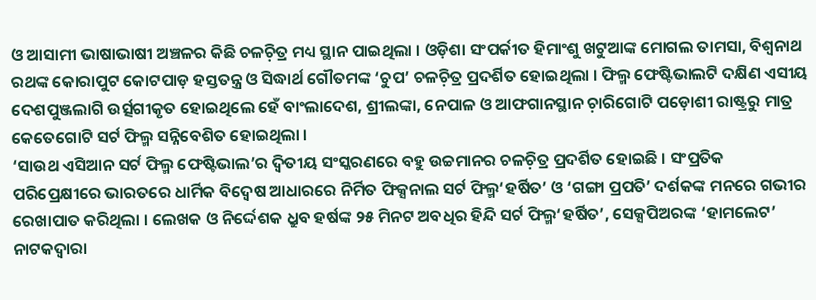ଓ ଆସାମୀ ଭାଷାଭାଷୀ ଅଞ୍ଚଳର କିଛି ଚଳଚ଼ିତ୍ର ମଧ୍ୟ ସ୍ଥାନ ପାଇଥିଲା । ଓଡ଼ିଶା ସଂପର୍କୀତ ହିମାଂଶୁ ଖଟୁଆଙ୍କ ମୋଗଲ ତାମସା, ବିଶ୍ୱନାଥ ରଥଙ୍କ କୋରାପୁଟ କୋଟପାଡ଼ ହସ୍ତତନ୍ତ୍ର ଓ ସିଦ୍ଧାର୍ଥ ଗୌତମଙ୍କ ‘ଚୁପ’ ଚଳଚ଼ିତ୍ର ପ୍ରଦର୍ଶିତ ହୋଇଥିଲା । ଫିଲ୍ମ ଫେଷ୍ଟିଭାଲଟି ଦକ୍ଷିଣ ଏସୀୟ ଦେଶପୁଞ୍ଜଲାଗି ଉର୍ତ୍ସଗୀକୃତ ହୋଇଥିଲେ ହେଁ ବାଂଲାଦେଶ, ଶ୍ରୀଲଙ୍କା, ନେପାଳ ଓ ଆଫଗାନସ୍ଥାନ ଚ଼ାରିଗୋଟି ପଡ଼ୋଶୀ ରାଷ୍ଟ୍ରରୁ ମାତ୍ର କେତେଗୋଟି ସର୍ଟ ଫିଲ୍ମ ସନ୍ନିବେଶିତ ହୋଇଥିଲା ।
‘ସାଉଥ ଏସିଆନ ସର୍ଟ ଫିଲ୍ମ ଫେଷ୍ଟିଭାଲ’ର ଦ୍ୱିତୀୟ ସଂସ୍କରଣରେ ବହୁ ଉଚ୍ଚମାନର ଚଳଚ଼ିତ୍ର ପ୍ରଦର୍ଶିତ ହୋଇଛି । ସଂପ୍ରତିକ ପରିପ୍ରେକ୍ଷୀରେ ଭାରତରେ ଧାର୍ମିକ ବିଦ୍ୱେଷ ଆଧାରରେ ନିର୍ମିତ ଫିକ୍ସନାଲ ସର୍ଟ ଫିଲ୍ମ‘ହର୍ଷିତ’ ଓ ‘ଗଙ୍ଗା ପ୍ରପତି’ ଦର୍ଶକଙ୍କ ମନରେ ଗଭୀର ରେଖାପାତ କରିଥିଲା । ଲେଖକ ଓ ନିର୍ଦ୍ଦେଶକ ଧ୍ରୁବ ହର୍ଷଙ୍କ ୨୫ ମିନଟ ଅବଧିର ହିନ୍ଦି ସର୍ଟ ଫିଲ୍ମ‘ହର୍ଷିତ’, ସେକ୍ସପିଅରଙ୍କ ‘ହାମଲେଟ’ ନାଟକଦ୍ୱାରା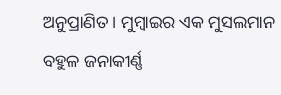ଅନୁପ୍ରାଣିତ । ମୁମ୍ୱାଇର ଏକ ମୁସଲମାନ ବହୁଳ ଜନାକୀର୍ଣ୍ଣ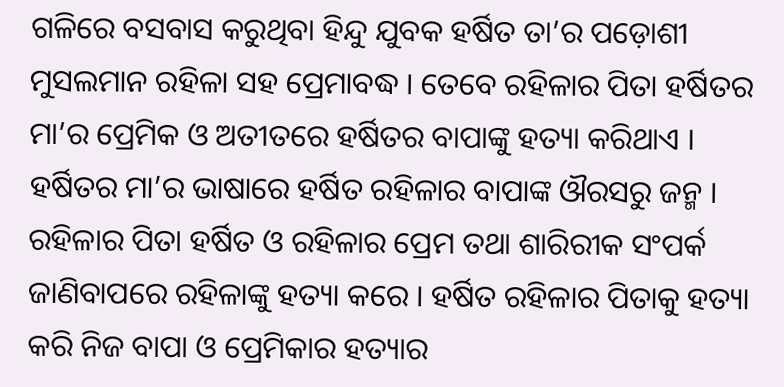ଗଳିରେ ବସବାସ କରୁଥିବା ହିନ୍ଦୁ ଯୁବକ ହର୍ଷିତ ତା’ର ପଡ଼ୋଶୀ ମୁସଲମାନ ରହିଳା ସହ ପ୍ରେମାବଦ୍ଧ । ତେବେ ରହିଳାର ପିତା ହର୍ଷିତର ମା’ର ପ୍ରେମିକ ଓ ଅତୀତରେ ହର୍ଷିତର ବାପାଙ୍କୁ ହତ୍ୟା କରିଥାଏ । ହର୍ଷିତର ମା’ର ଭାଷାରେ ହର୍ଷିତ ରହିଳାର ବାପାଙ୍କ ଔରସରୁ ଜନ୍ମ । ରହିଳାର ପିତା ହର୍ଷିତ ଓ ରହିଳାର ପ୍ରେମ ତଥା ଶାରିରୀକ ସଂପର୍କ ଜାଣିବାପରେ ରହିଳାଙ୍କୁ ହତ୍ୟା କରେ । ହର୍ଷିତ ରହିଳାର ପିତାକୁ ହତ୍ୟା କରି ନିଜ ବାପା ଓ ପ୍ରେମିକାର ହତ୍ୟାର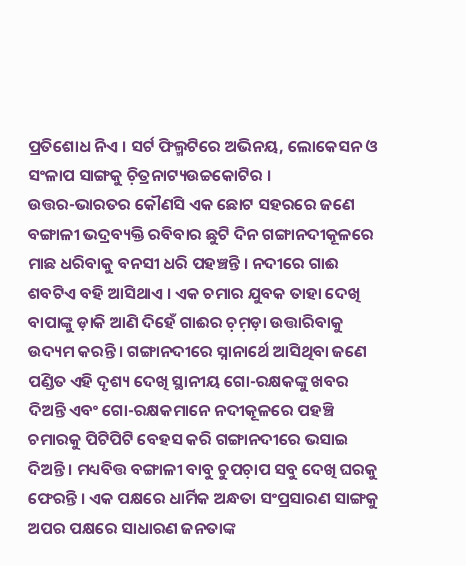ପ୍ରତିଶୋଧ ନିଏ । ସର୍ଟ ଫିଲ୍ମଟିରେ ଅଭିନୟ, ଲୋକେସନ ଓ ସଂଳାପ ସାଙ୍ଗକୁ ଚ଼ିତ୍ରନାଟ୍ୟଉଚ୍ଚକୋଟିର ।
ଉତ୍ତର-ଭାରତର କୌଣସି ଏକ ଛୋଟ ସହରରେ ଜଣେ ବଙ୍ଗାଳୀ ଭଦ୍ରବ୍ୟକ୍ତି ରବିବାର ଛୁଟି ଦିନ ଗଙ୍ଗାନଦୀକୂଳରେ ମାଛ ଧରିବାକୁ ବନସୀ ଧରି ପହଞ୍ଚନ୍ତି । ନଦୀରେ ଗାଈ ଶବଟିଏ ବହି ଆସିଥାଏ । ଏକ ଚମାର ଯୁବକ ତାହା ଦେଖି ବାପାଙ୍କୁ ଡ଼ାକି ଆଣି ଦିହେଁ ଗାଈର ଚ଼ମ଼ଡ଼ା ଉତ୍ତାରିବାକୁ ଉଦ୍ୟମ କରନ୍ତି । ଗଙ୍ଗାନଦୀରେ ସ୍ନାନାର୍ଥେ ଆସିଥିବା ଜଣେ ପଣ୍ଡିତ ଏହି ଦୃଶ୍ୟ ଦେଖି ସ୍ଥାନୀୟ ଗୋ-ରକ୍ଷକଙ୍କୁ ଖବର ଦିଅନ୍ତି ଏବଂ ଗୋ-ରକ୍ଷକମାନେ ନଦୀକୂଳରେ ପହଞ୍ଚି ଚମାରକୁ ପିଟିପିଟି ବେହସ କରି ଗଙ୍ଗାନଦୀରେ ଭସାଇ ଦିଅନ୍ତି । ମଧ୍ୟବିତ୍ତ ବଙ୍ଗାଳୀ ବାବୁ ଚୁପଚ଼ାପ ସବୁ ଦେଖି ଘରକୁ ଫେରନ୍ତି । ଏକ ପକ୍ଷରେ ଧାର୍ମିକ ଅନ୍ଧତା ସଂପ୍ରସାରଣ ସାଙ୍ଗକୁ ଅପର ପକ୍ଷରେ ସାଧାରଣ ଜନତାଙ୍କ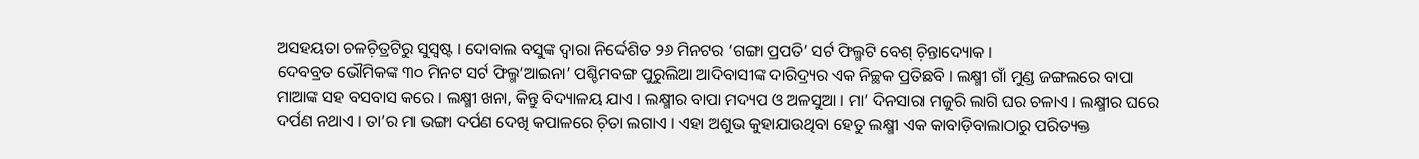ଅସହୟତା ଚଳଚ଼ିତ୍ରଟିରୁ ସୁସ୍ୱଷ୍ଟ । ଦୋବାଲ ବସୁଙ୍କ ଦ୍ୱାରା ନିର୍ଦ୍ଦେଶିତ ୨୬ ମିନଟର ‘ଗଙ୍ଗା ପ୍ରପତି’ ସର୍ଟ ଫିଲ୍ମଟି ବେଶ୍ ଚ଼ିନ୍ତାଦ୍ୟୋକ ।
ଦେବବ୍ରତ ଭୌମିକଙ୍କ ୩୦ ମିନଟ ସର୍ଟ ଫିଲ୍ମ‘ଆଇନା’ ପଶ୍ଚିମବଙ୍ଗ ପୁରୁଲିଆ ଆଦିବାସୀଙ୍କ ଦାରିଦ୍ର୍ୟର ଏକ ନିଚ୍ଛକ ପ୍ରତିଛବି । ଲକ୍ଷ୍ମୀ ଗାଁ ମୁଣ୍ଡ ଜଙ୍ଗଲରେ ବାପା ମାଆଙ୍କ ସହ ବସବାସ କରେ । ଲକ୍ଷ୍ମୀ ଖନା, କିନ୍ତୁ ବିଦ୍ୟାଳୟ ଯାଏ । ଲକ୍ଷ୍ମୀର ବାପା ମଦ୍ୟପ ଓ ଅଳସୁଆ । ମା’ ଦିନସାରା ମଜୁରି ଲାଗି ଘର ଚଳାଏ । ଲକ୍ଷ୍ମୀର ଘରେ ଦର୍ପଣ ନଥାଏ । ତା’ର ମା ଭଙ୍ଗା ଦର୍ପଣ ଦେଖି କପାଳରେ ଚ଼ିତା ଲଗାଏ । ଏହା ଅଶୁଭ କୁହାଯାଉଥିବା ହେତୁ ଲକ୍ଷ୍ମୀ ଏକ କାବାଡ଼ିବାଲାଠାରୁ ପରିତ୍ୟକ୍ତ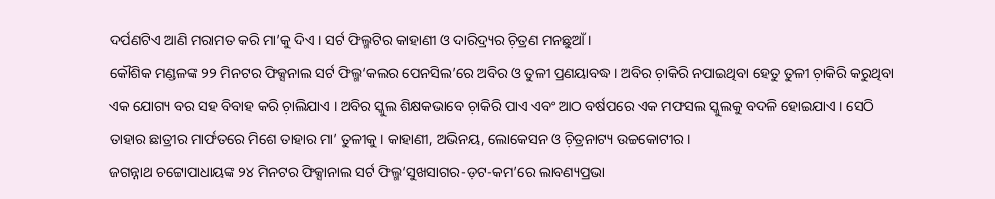ଦର୍ପଣଟିଏ ଆଣି ମରାମତ କରି ମା’କୁ ଦିଏ । ସର୍ଟ ଫିଲ୍ମଟିର କାହାଣୀ ଓ ଦାରିଦ୍ର୍ୟର ଚ଼ିତ୍ରଣ ମନଛୁଆଁ ।
କୌଶିକ ମଣ୍ଡଳଙ୍କ ୨୨ ମିନଟର ଫିକ୍ସନାଲ ସର୍ଟ ଫିଲ୍ମ‘କଲର ପେନସିଲ’ରେ ଅବିର ଓ ତୁଳୀ ପ୍ରଣୟାବଦ୍ଧ । ଅବିର ଚ଼ାକିରି ନପାଇଥିବା ହେତୁ ତୁଳୀ ଚ଼ାକିରି କରୁଥିବା ଏକ ଯୋଗ୍ୟ ବର ସହ ବିବାହ କରି ଚ଼ାଲିଯାଏ । ଅବିର ସ୍କୁଲ ଶିକ୍ଷକଭାବେ ଚ଼ାକିରି ପାଏ ଏବଂ ଆଠ ବର୍ଷପରେ ଏକ ମଫସଲ ସ୍କୁଲକୁ ବଦଳି ହୋଇଯାଏ । ସେଠି ତାହାର ଛାତ୍ରୀର ମାର୍ଫତରେ ମିଶେ ତାହାର ମା’ ତୁଳୀକୁ । କାହାଣୀ, ଅଭିନୟ, ଲୋକେସନ ଓ ଚ଼ିତ୍ରନାଟ୍ୟ ଉଚ୍ଚକୋଟୀର ।
ଜଗନ୍ନାଥ ଚଟ୍ଟୋପାଧାୟଙ୍କ ୨୪ ମିନଟର ଫିକ୍ସାନାଲ ସର୍ଟ ଫିଲ୍ମ‘ସୁଖସାଗର-ଡ଼ଟ-କମ’ରେ ଲାବଣ୍ୟପ୍ରଭା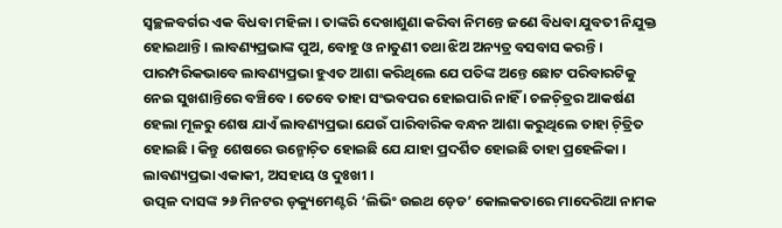ସ୍ୱଚ୍ଛଳବର୍ଗର ଏକ ବିଧବା ମହିଳା । ତାଙ୍କରି ଦେଖାଶୁଣା କରିବା ନିମନ୍ତେ ଜଣେ ବିଧବା ଯୁବତୀ ନିଯୁକ୍ତ ହୋଇଥାନ୍ତି । ଲାବଣ୍ୟପ୍ରଭାଙ୍କ ପୁଅ, ବୋହୁ ଓ ନାତୁଣୀ ତଥା ଝିଅ ଅନ୍ୟତ୍ର ବସବାସ କରନ୍ତି । ପାରମ୍ପରିକଭାବେ ଲାବଣ୍ୟପ୍ରଭା ହୁଏତ ଆଶା କରିଥିଲେ ଯେ ପତିଙ୍କ ଅନ୍ତେ ଛୋଟ ପରିବାରଟିକୁ ନେଇ ସୁଖଶାନ୍ତିରେ ବଞ୍ଚିବେ । ତେବେ ତାହା ସଂଭବପର ହୋଇପାରି ନାହିଁ । ଚଳଚ଼ିତ୍ରର ଆକର୍ଷଣ ହେଲା ମୂଳରୁ ଶେଷ ଯାଏଁ ଲାବଣ୍ୟପ୍ରଭା ଯେଉଁ ପାରିବାରିକ ବନ୍ଧନ ଆଶା କରୁଥିଲେ ତାହା ଚ଼ିତ୍ରିତ ହୋଇଛି । କିନ୍ତୁ ଶେଷରେ ଉନ୍ମୋଚ଼ିତ ହୋଇଛି ଯେ ଯାହା ପ୍ରଦର୍ଶିତ ହୋଇଛି ତାହା ପ୍ରହେଳିକା । ଲାବଣ୍ୟପ୍ରଭା ଏକାକୀ, ଅସହାୟ ଓ ଦୁଃଖୀ ।
ଉତ୍ପଳ ଦାସଙ୍କ ୨୬ ମିନଟର ଡ଼କ୍ୟୁମେଣ୍ଟରି ‘ଲିଭିଂ ଉଇଥ ଡ଼େଡ’ କୋଲକତାରେ ମାଦେରିଆ ନାମକ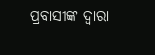ପ୍ରବାସୀଙ୍କ ଦ୍ୱାରା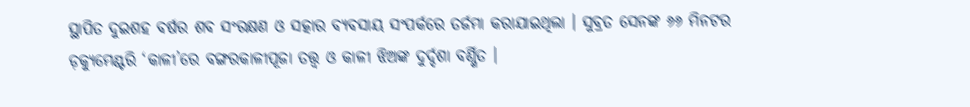ସ୍ଥାପିତ ଦୁଇଶହ ବର୍ଷର ଶବ ସଂରକ୍ଷଣ ଓ ସତ୍କାର ବ୍ୟବସାୟ ସଂପର୍କରେ ତର୍ଜମା କରାଯାଇଥିଲା । ସୁବ୍ରତ ସେନଙ୍କ ୬୬ ମିନଟର ଡ଼କ୍ୟୁମେଣ୍ଟରି ‘କାଳୀ’ରେ ବଙ୍ଗରକାଳୀପୂଜା ତତ୍ତ୍ୱ ଓ କାଳୀ ଝିଅଙ୍କ ଦୁର୍ଦ୍ଦଶା ବର୍ଣ୍ଣିତ ।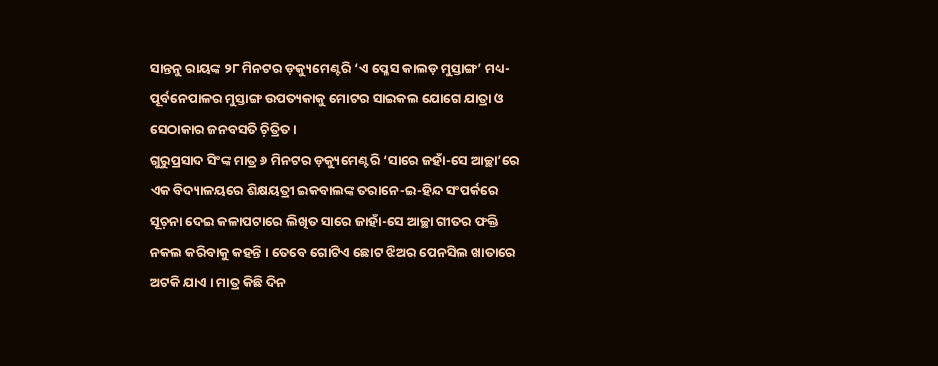ସାନ୍ତନୁ ରାୟଙ୍କ ୨୮ ମିନଟର ଡ଼କ୍ୟୁମେଣ୍ଟରି ‘ଏ ପ୍ଳେସ କାଲଡ଼ ମୁସ୍ତାଙ୍ଗ’ ମଧ୍ୟ-ପୂର୍ବନେପାଳର ମୁସ୍ତାଙ୍ଗ ଉପତ୍ୟକାକୁ ମୋଟର ସାଇକଲ ଯୋଗେ ଯାତ୍ରା ଓ ସେଠାକାର ଜନବସତି ଚ଼ିତ୍ରିତ ।
ଗୁରୁପ୍ରସାଦ ସିଂଙ୍କ ମାତ୍ର ୬ ମିନଟର ଡ଼କ୍ୟୁମେଣ୍ଟରି ‘ସାରେ ଜହାଁ-ସେ ଆଚ୍ଛା’ରେ ଏକ ବିଦ୍ୟାଳୟରେ ଶିକ୍ଷୟତ୍ରୀ ଇକବାଲଙ୍କ ତରାନେ-ଇ-ହିନ୍ଦ ସଂପର୍କରେ ସୂଚ଼ନା ଦେଇ କଳାପଟାରେ ଲିଖିତ ସାରେ ଜାହାଁ-ସେ ଆଚ୍ଛା ଗୀତର ଫକ୍ତି ନକଲ କରିବାକୁ କହନ୍ତି । ତେବେ ଗୋଟିଏ ଛୋଟ ଝିଅର ପେନସିଲ ଖାତାରେ ଅଟକି ଯାଏ । ମାତ୍ର କିଛି ଦିନ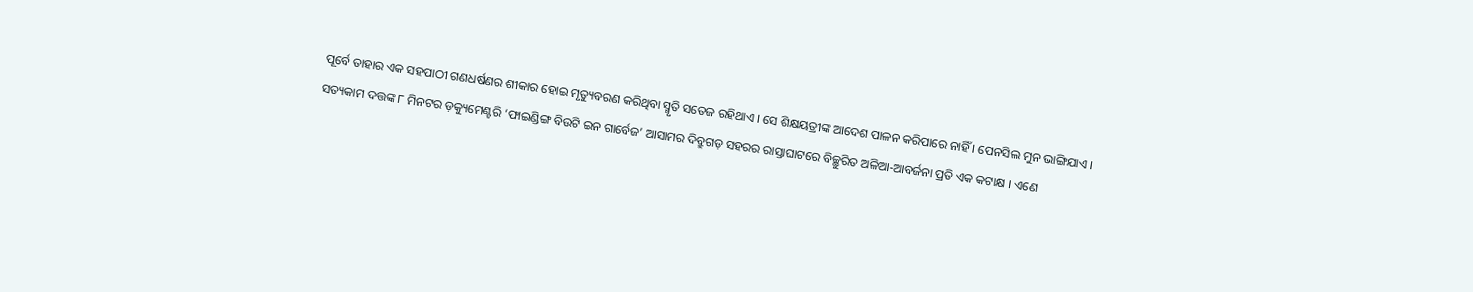ପୂର୍ବେ ତାହାର ଏକ ସହପାଠୀ ଗଣଧର୍ଷଣର ଶୀକାର ହୋଇ ମୃତ୍ୟୁବରଣ କରିଥିବା ସ୍ମୃତି ସତେଜ ରହିଥାଏ । ସେ ଶିକ୍ଷୟତ୍ରୀଙ୍କ ଆଦେଶ ପାଳନ କରିପାରେ ନାହିଁ । ପେନସିଲ ମୁନ ଭାଙ୍ଗିଯାଏ ।
ସତ୍ୟକାମ ଦତ୍ତଙ୍କ ୮ ମିନଟର ଡ଼କ୍ୟୁମେଣ୍ଟରି ‘ଫାଇଣ୍ଡିଙ୍ଗ ବିଉଟି ଇନ ଗାର୍ବେଜ’ ଆସାମର ଦିବ୍ରୁଗଡ଼ ସହରର ରାସ୍ତାଘାଟରେ ବିଚ୍ଛୁରିତ ଅଳିଆ-ଆବର୍ଜନା ପ୍ରତି ଏକ କଟାକ୍ଷ । ଏଣେ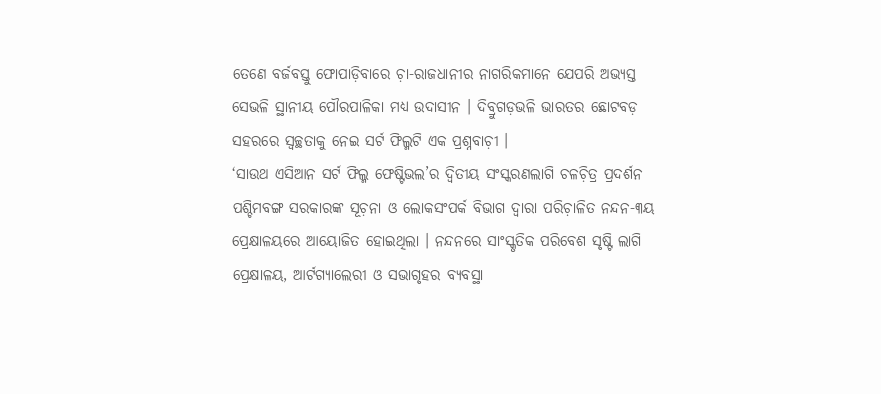ତେଣେ ବର୍ଜବସ୍ତୁ ଫୋପାଡ଼ିବାରେ ଚ଼ା-ରାଜଧାନୀର ନାଗରିକମାନେ ଯେପରି ଅଭ୍ୟସ୍ତ ସେଭଳି ସ୍ଥାନୀୟ ପୌରପାଳିକା ମଧ୍ୟ ଉଦାସୀନ । ଦିବ୍ରୁଗଡ଼ଭଳି ଭାରତର ଛୋଟବଡ଼ ସହରରେ ସ୍ୱଚ୍ଛତାକୁ ନେଇ ସର୍ଟ ଫିଲ୍ମଟି ଏକ ପ୍ରଶ୍ନବାଚ଼ୀ ।
‘ସାଉଥ ଏସିଆନ ସର୍ଟ ଫିଲ୍ମ ଫେଷ୍ଟିଭଲ’ର ଦ୍ୱିତୀୟ ସଂସ୍କରଣଲାଗି ଚଳଚ଼ିତ୍ର ପ୍ରଦର୍ଶନ ପଶ୍ଚିମବଙ୍ଗ ସରକାରଙ୍କ ସୂଚ଼ନା ଓ ଲୋକସଂପର୍କ ବିଭାଗ ଦ୍ୱାରା ପରିଚ଼ାଳିତ ନନ୍ଦନ-୩ୟ ପ୍ରେକ୍ଷାଳୟରେ ଆୟୋଜିତ ହୋଇଥିଲା । ନନ୍ଦନରେ ସାଂସ୍କୃତିକ ପରିବେଶ ସୃଷ୍ଟି ଲାଗି ପ୍ରେକ୍ଷାଳୟ, ଆର୍ଟଗ୍ୟାଲେରୀ ଓ ସଭାଗୃହର ବ୍ୟବସ୍ଥା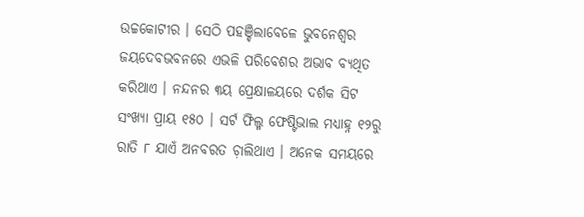ଉଚ୍ଚକୋଟୀର । ସେଠି ପହଞ୍ଚିଲାବେଳେ ଭୁବନେଶ୍ୱର ଜୟଦେବଭବନରେ ଏଭଳି ପରିବେଶର ଅଭାବ ବ୍ୟଥିତ କରିଥାଏ । ନନ୍ଦନର ୩ୟ ପ୍ରେକ୍ଷାଳୟରେ ଦର୍ଶକ ସିଟ ସଂଖ୍ୟା ପ୍ରାୟ ୧୫୦ । ସର୍ଟ ଫିଲ୍ମ ଫେଷ୍ଟିଭାଲ ମଧ୍ୟାହ୍ନ ୧୨ରୁ ରାତି ୮ ଯାଏଁ ଅନବରତ ଚ଼ାଲିଥାଏ । ଅନେକ ସମୟରେ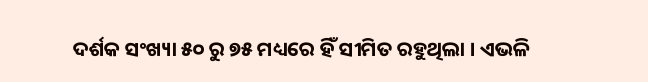ଦର୍ଶକ ସଂଖ୍ୟା ୫୦ ରୁ ୭୫ ମଧ୍ୟରେ ହିଁ ସୀମିତ ରହୁଥିଲା । ଏଭଳି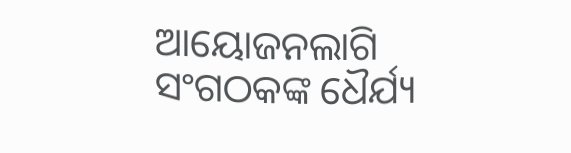ଆୟୋଜନଲାଗି ସଂଗଠକଙ୍କ ଧୈର୍ଯ୍ୟ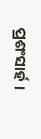ପ୍ରଶଂସାର୍ହ ।